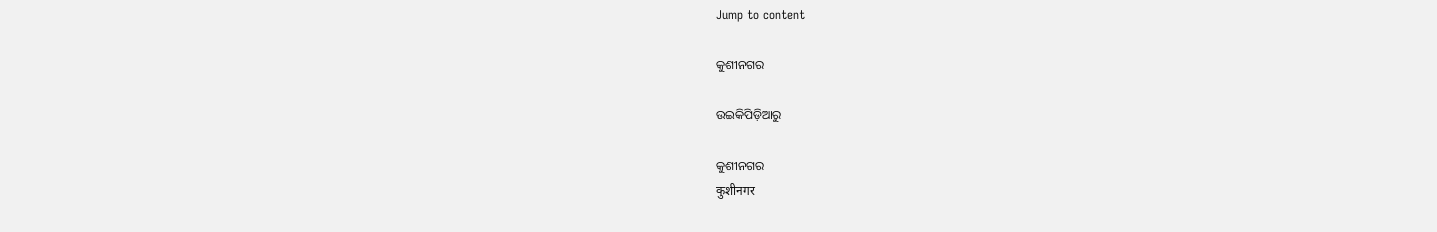Jump to content

କୁଶୀନଗର

ଉଇକିପିଡ଼ିଆ‌ରୁ

କୁଶୀନଗର
कुशीनगर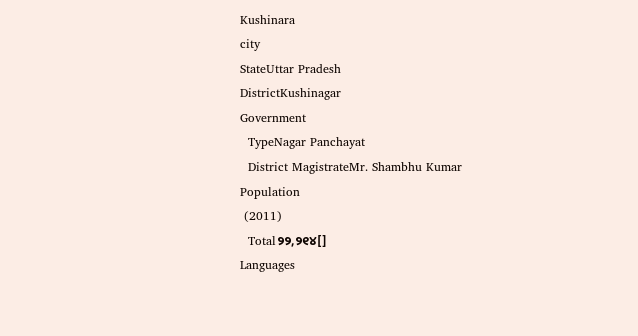Kushinara
city
StateUttar Pradesh
DistrictKushinagar
Government
  TypeNagar Panchayat
  District MagistrateMr. Shambhu Kumar
Population
 (2011)
  Total୨୨,୨୧୪[]
Languages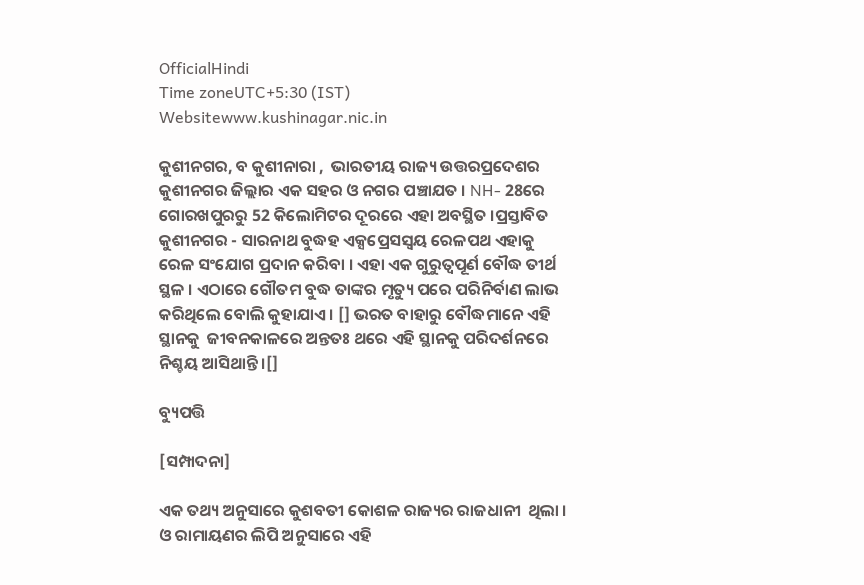OfficialHindi
Time zoneUTC+5:30 (IST)
Websitewww.kushinagar.nic.in

କୁଶୀନଗର, ବ କୁଶୀନାରା ,  ଭାରତୀୟ ରାଜ୍ୟ ଉତ୍ତରପ୍ରଦେଶର କୁଶୀନଗର ଜିଲ୍ଲାର ଏକ ସହର ଓ ନଗର ପଞ୍ଚାଯତ । NH- 28ରେ ଗୋରଖପୁରରୁ 52 କିଲୋମିଟର ଦୂରରେ ଏହା ଅବସ୍ଥିତ ।ପ୍ରସ୍ତାବିତ କୁଶୀନଗର - ସାରନାଥ ବୁଦ୍ଧହ ଏକ୍ସପ୍ରେସସ୍ୱୟ ରେଳପଥ ଏହାକୁ ରେଳ ସଂଯୋଗ ପ୍ରଦାନ କରିବା । ଏହା ଏକ ଗୁରୁତ୍ୱପୂର୍ଣ ବୌଦ୍ଧ ତୀର୍ଥ ସ୍ଥଳ । ଏଠାରେ ଗୌତମ ବୁଦ୍ଧ ତାଙ୍କର ମୃତ୍ୟୁ ପରେ ପରିନିର୍ବାଣ ଲାଭ କରିଥିଲେ ବୋଲି କୁହାଯାଏ । [] ଭରତ ବାହାରୁ ବୌଦ୍ଧମାନେ ଏହି ସ୍ଥାନକୁ  ଜୀବନକାଳରେ ଅନ୍ତତଃ ଥରେ ଏହି ସ୍ଥାନକୁ ପରିଦର୍ଶନରେ ନିଶ୍ଚୟ ଆସିଥାନ୍ତି ।[]

ବ୍ୟୁପତ୍ତି

[ସମ୍ପାଦନା]

ଏକ ତଥ୍ୟ ଅନୁସାରେ କୁଶବତୀ କୋଶଳ ରାଜ୍ୟର ରାଜଧାନୀ  ଥିଲା । ଓ ରାମାୟଣର ଲିପି ଅନୁସାରେ ଏହି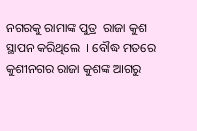ନଗରକୁ ରାମାଙ୍କ ପୁତ୍ର  ରାଜା କୁଶ ସ୍ଥାପନ କରିଥିଲେ  । ବୌଦ୍ଧ ମତରେ କୁଶୀନଗର ରାଜା କୁଶଙ୍କ ଆଗରୁ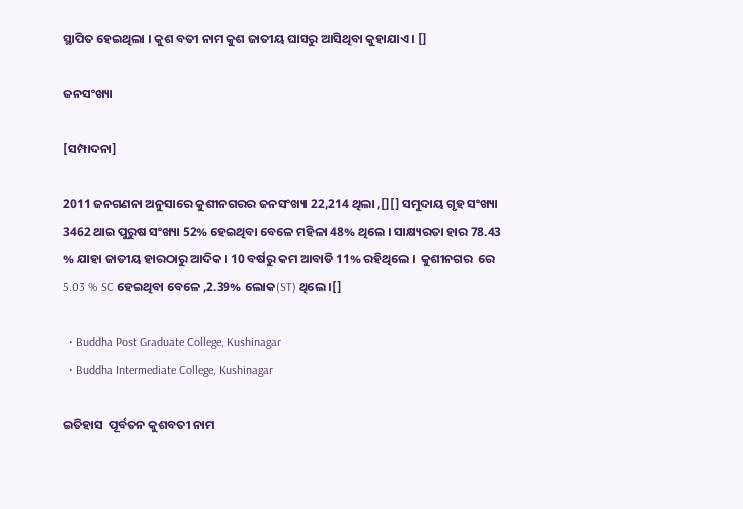ସ୍ଥାପିତ ହେଇଥିଲା । କୁଶ ବତୀ ନାମ କୁଶ ଜାତୀୟ ଘାସରୁ ଆସିଥିବା କୁହାଯାଏ । []

ଜନସଂଖ୍ୟା

[ସମ୍ପାଦନା]

2011 ଜନଗଣନା ଅନୁସାରେ କୁଶୀନଗରର ଜନସଂଖ୍ୟା 22,214 ଥିଲା ,[][] ସମୁଦାୟ ଗୃହ ସଂଖ୍ୟା 3462 ଥାଇ ପୁରୁଷ ସଂଖ୍ୟା 52% ହେଇଥିବା ବେଳେ ମହିଳା 48% ଥିଲେ । ସାକ୍ଷ୍ୟରତା ହାର 78.43 % ଯାହା ଜାତୀୟ ହାରଠାରୁ ଆଦିକ । 10 ବର୍ଷରୁ କମ ଆବାଡି 11% ରହିଥିଲେ ।  କୁଶୀନଗର  ରେ 5.03 % SC ହେଇଥିବା ବେଳେ ,2.39% ଲୋକ(ST) ଥିଲେ ।[]

  • Buddha Post Graduate College, Kushinagar
  • Buddha Intermediate College, Kushinagar

ଇତିହାସ  ପୂର୍ବତନ କୁଶବତୀ ନାମ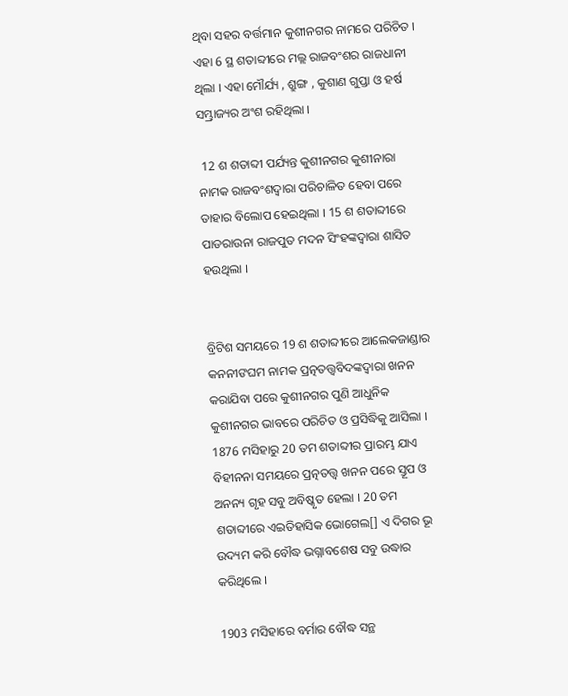ଥିବା ସହର ବର୍ତ୍ତମାନ କୁଶୀନଗର ନାମରେ ପରିଚିତ । ଏହା 6 ସ୍ଥ ଶତାବ୍ଦୀରେ ମଲ୍ଲ ରାଜବଂଶର ରାଜଧାନୀ ଥିଲା । ଏହା ମୌର୍ଯ୍ୟ , ଶ୍ରୁଙ୍ଗ , କୁଶାଣ ଗୁପ୍ତା ଓ ହର୍ଷ ସମ୍ଭ୍ରାଜ୍ୟର ଅଂଶ ରହିଥିଲା ।

 12 ଶ ଶତାବ୍ଦୀ ପର୍ଯ୍ୟନ୍ତ କୁଶୀନଗର କୁଶୀନାରା ନାମକ ରାଜବଂଶଦ୍ୱାରା ପରିଚାଳିତ ହେବା ପରେ ତାହାର ବିଲୋପ ହେଇଥିଲା । 15 ଶ ଶତାବ୍ଦୀରେ ପାଡରାଉନା ରାଜପୁତ ମଦନ ସିଂହଙ୍କଦ୍ୱାରା ଶାସିତ ହଉଥିଲା ।


ବ୍ରିଟିଶ ସମୟରେ 19 ଶ ଶତାବ୍ଦୀରେ ଆଲେକଜାଣ୍ଡାର କନନୀଙଘମ ନାମକ ପ୍ରତ୍ନତତ୍ତ୍ୱବିଦଙ୍କଦ୍ୱାରା ଖନନ କରାଯିବା ପରେ କୁଶୀନଗର ପୁଣି ଆଧୁନିକ କୁଶୀନଗର ଭାବରେ ପରିଚିତ ଓ ପ୍ରସିଦ୍ଧିକୁ ଆସିଲା । 1876 ମସିହାରୁ 20 ତମ ଶତାବ୍ଦୀର ପ୍ରାରମ୍ଭ ଯାଏ ବିହୀନନା ସମୟରେ ପ୍ରତ୍ନତତ୍ତ୍ୱ ଖନନ ପରେ ସ୍ତୂପ ଓ ଅନନ୍ୟ ଗୃହ ସବୁ ଅବିଷ୍କୃତ ହେଲା । 20 ତମ ଶତାବ୍ଦୀରେ ଏଇତିହାସିକ ଭୋଗେଲ[] ଏ ଦିଗର ଭୂ ଉଦ୍ୟମ କରି ବୌଦ୍ଧ ଭଗ୍ନାବଶେଷ ସବୁ ଉଦ୍ଧାର କରିଥିଲେ ।

1903 ମସିହାରେ ବର୍ମାର ବୌଦ୍ଧ ସନ୍ଥ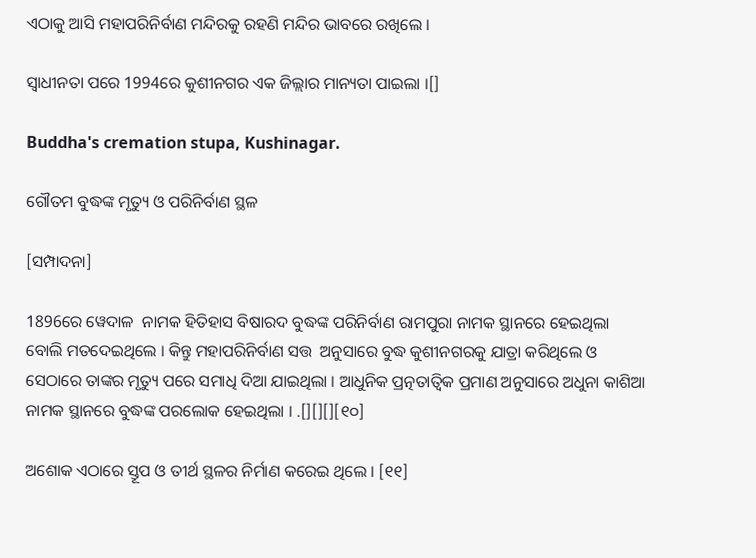ଏଠାକୁ ଆସି ମହାପରିନିର୍ବାଣ ମନ୍ଦିରକୁ ରହଣି ମନ୍ଦିର ଭାବରେ ରଖିଲେ ।

ସ୍ୱାଧୀନତା ପରେ 1994ରେ କୁଶୀନଗର ଏକ ଜିଲ୍ଲାର ମାନ୍ୟତା ପାଇଲା ।[]

Buddha's cremation stupa, Kushinagar.

ଗୌତମ ବୁଦ୍ଧଙ୍କ ମୃତ୍ୟୁ ଓ ପରିନିର୍ବାଣ ସ୍ଥଳ

[ସମ୍ପାଦନା]

1896ରେ ୱେଦାଳ  ନାମକ ହିତିହାସ ବିଷାରଦ ବୁଦ୍ଧଙ୍କ ପରିନିର୍ବାଣ ରାମପୁରା ନାମକ ସ୍ଥାନରେ ହେଇଥିଲା ବୋଲି ମତଦେଇଥିଲେ । କିନ୍ତୁ ମହାପରିନିର୍ବାଣ ସତ୍ତ  ଅନୁସାରେ ବୁଦ୍ଧ କୁଶୀନଗରକୁ ଯାତ୍ରା କରିଥିଲେ ଓ ସେଠାରେ ତାଙ୍କର ମୃତ୍ୟୁ ପରେ ସମାଧି ଦିଆ ଯାଇଥିଲା । ଆଧୁନିକ ପ୍ରତ୍ନତାତ୍ୱିକ ପ୍ରମାଣ ଅନୁସାରେ ଅଧୁନା କାଶିଆ ନାମକ ସ୍ଥାନରେ ବୁଦ୍ଧଙ୍କ ପରଲୋକ ହେଇଥିଲା । .[][][][୧୦]

ଅଶୋକ ଏଠାରେ ସ୍ତୂପ ଓ ତୀର୍ଥ ସ୍ଥଳର ନିର୍ମାଣ କରେଇ ଥିଲେ । [୧୧]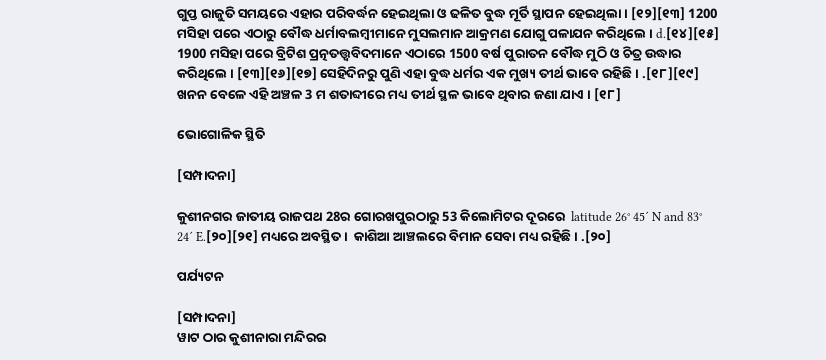ଗୁପ୍ତ ରାଜୁତି ସମୟରେ ଏହାର ପରିବର୍ଦ୍ଧନ ହେଇଥିଲା ଓ ଢଳିତ ବୁଦ୍ଧ ମୂର୍ତି ସ୍ଥାପନ ହେଇଥିଲା । [୧୨][୧୩] 1200 ମସିହା ପରେ ଏଠାରୁ ବୌଦ୍ଧ ଧର୍ମାବଲମ୍ବୀମାନେ ମୁସଲମାନ ଆକ୍ରମଣ ଯୋଗୁ ପଳାଯନ କରିଥିଲେ । d.[୧୪][୧୫] 1900 ମସିହା ପରେ ବ୍ରିଟିଶ ପ୍ରତ୍ନତତ୍ତ୍ୱବିଦମାନେ ଏଠାରେ 1500 ବର୍ଷ ପୁରାତନ ବୌଦ୍ଧ ମୁଠି ଓ ଚିତ୍ର ଉଦ୍ଧାର କରିଥିଲେ । [୧୩][୧୬][୧୭] ସେହିଦିନରୁ ପୁଣି ଏହା ବୁଦ୍ଧ ଧର୍ମର ଏକ ମୁଖ୍ୟ ତୀର୍ଥ ଭାବେ ରହିଛି । .[୧୮][୧୯] ଖନନ ବେଳେ ଏହି ଅଞ୍ଚଳ 3 ମ ଶତାବ୍ଦୀରେ ମଧ୍ୟ ତୀର୍ଥ ସ୍ଥଳ ଭାବେ ଥିବାର ଜଣା ଯାଏ । [୧୮]

ଭୋଗୋଳିକ ସ୍ଥିତି

[ସମ୍ପାଦନା]

କୁଶୀନଗର ଜାତୀୟ ରାଜପଥ 28ର ଗୋରଖପୁରଠାରୁ 53 କିଲୋମିଟର ଦୂରରେ  latitude 26° 45´ N and 83° 24´ E.[୨୦][୨୧] ମଧ୍ୟରେ ଅବସ୍ଥିତ ।  କାଶିଆ ଆଞ୍ଚଲରେ ବିମାନ ସେବା ମଧ୍ୟ ରହିଛି । .[୨୦]

ପର୍ଯ୍ୟଟନ

[ସମ୍ପାଦନା]
ୱାଟ ଠାର କୁଶୀନାରା ମନ୍ଦିରର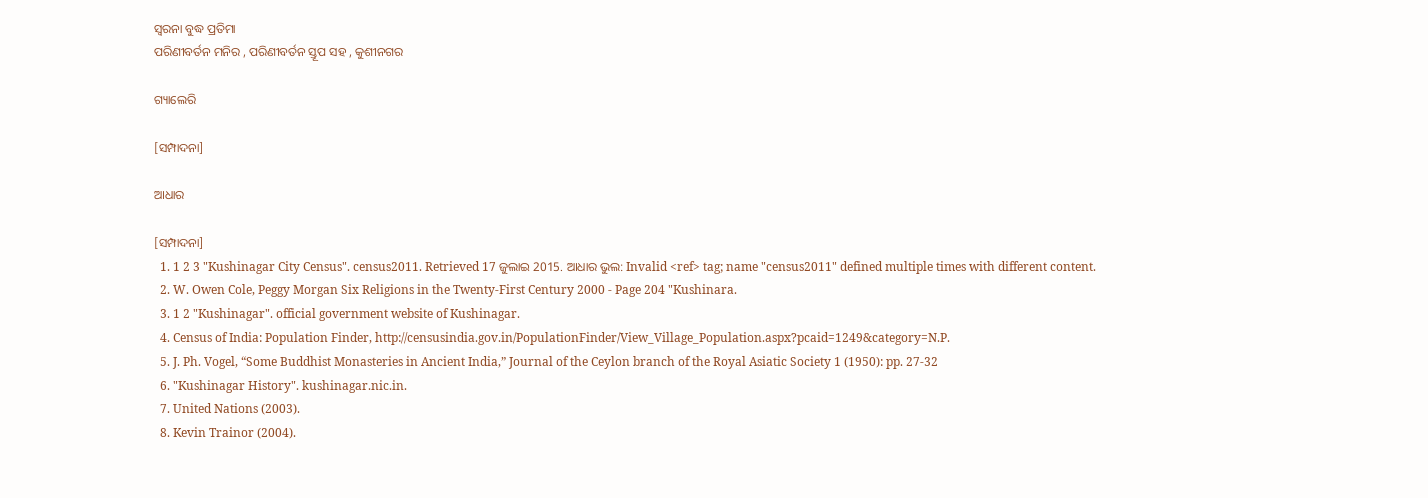ସ୍ୱରନା ବୁଦ୍ଧ ପ୍ରତିମା
ପରିଣୀବର୍ତନ ମନିର , ପରିଣୀବର୍ତନ ସ୍ତୂପ ସହ , କୁଶୀନଗର

ଗ୍ୟାଲେରି

[ସମ୍ପାଦନା]

ଆଧାର

[ସମ୍ପାଦନା]
  1. 1 2 3 "Kushinagar City Census". census2011. Retrieved 17 ଜୁଲାଇ 2015. ଆଧାର ଭୁଲ: Invalid <ref> tag; name "census2011" defined multiple times with different content.
  2. W. Owen Cole, Peggy Morgan Six Religions in the Twenty-First Century 2000 - Page 204 "Kushinara.
  3. 1 2 "Kushinagar". official government website of Kushinagar.
  4. Census of India: Population Finder, http://censusindia.gov.in/PopulationFinder/View_Village_Population.aspx?pcaid=1249&category=N.P.
  5. J. Ph. Vogel, “Some Buddhist Monasteries in Ancient India,” Journal of the Ceylon branch of the Royal Asiatic Society 1 (1950): pp. 27-32
  6. "Kushinagar History". kushinagar.nic.in.
  7. United Nations (2003).
  8. Kevin Trainor (2004).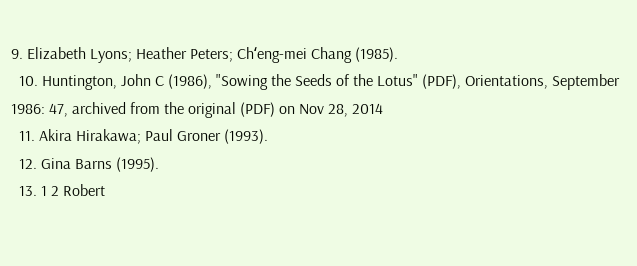9. Elizabeth Lyons; Heather Peters; Chʻeng-mei Chang (1985).
  10. Huntington, John C (1986), "Sowing the Seeds of the Lotus" (PDF), Orientations, September 1986: 47, archived from the original (PDF) on Nov 28, 2014
  11. Akira Hirakawa; Paul Groner (1993).
  12. Gina Barns (1995).
  13. 1 2 Robert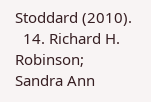Stoddard (2010).
  14. Richard H. Robinson; Sandra Ann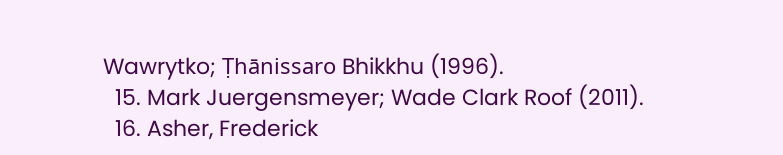Wawrytko; Ṭhānissaro Bhikkhu (1996).
  15. Mark Juergensmeyer; Wade Clark Roof (2011).
  16. Asher, Frederick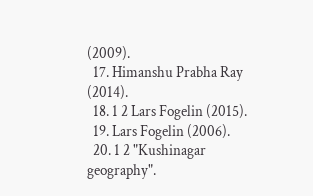(2009).
  17. Himanshu Prabha Ray (2014).
  18. 1 2 Lars Fogelin (2015).
  19. Lars Fogelin (2006).
  20. 1 2 "Kushinagar geography".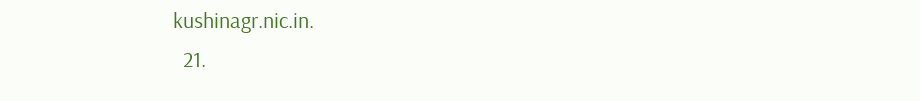kushinagr.nic.in.
  21.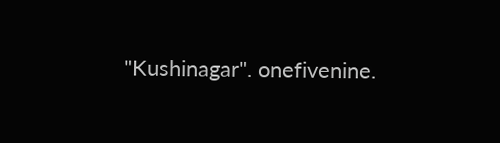"Kushinagar". onefivenine.